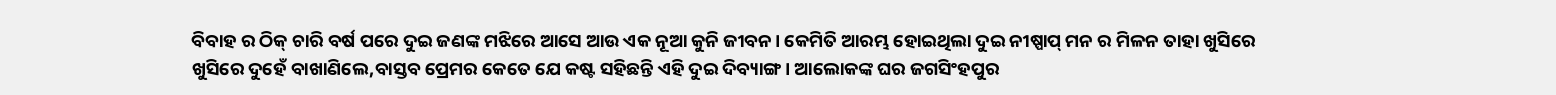ବିବାହ ର ଠିକ୍ ଚାରି ବର୍ଷ ପରେ ଦୁଇ ଜଣଙ୍କ ମଝିରେ ଆସେ ଆଉ ଏକ ନୂଆ କୁନି ଜୀବନ। କେମିତି ଆରମ୍ଭ ହୋଇଥିଲା ଦୁଇ ନୀଷ୍ପାପ୍ ମନ ର ମିଳନ ତାହା ଖୁସିରେ ଖୁସିରେ ଦୁହେଁ ବାଖାଣିଲେ,ବାସ୍ତବ ପ୍ରେମର କେତେ ଯେ କଷ୍ଟ ସହିଛନ୍ତି ଏହି ଦୁଇ ଦିବ୍ୟାଙ୍ଗ। ଆଲୋକଙ୍କ ଘର ଜଗସିଂହପୁର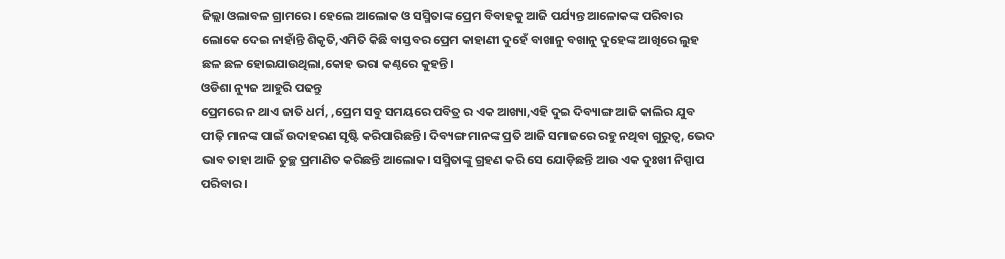ଜିଲ୍ଲା ଓଲାବଳ ଗ୍ରାମରେ। ହେଲେ ଆଲୋକ ଓ ସସ୍ମିତାଙ୍କ ପ୍ରେମ ବିବାହକୁ ଆଜି ପର୍ଯ୍ୟନ୍ତ ଆଳୋକଙ୍କ ପରିବାର ଲୋକେ ଦେଇ ନାହାଁନ୍ତି ଶିକୃତି,ଏମିତି କିଛି ବାସ୍ତବର ପ୍ରେମ କାହାଣୀ ଦୁହେଁ ବାଖାନୁ ବଖାନୁ ଦୁହେଙ୍କ ଆଖିରେ ଲୁହ ଛଳ ଛଳ ହୋଇଯାଉଥିଲା,କୋହ ଭରା କଣ୍ଠରେ କୁହନ୍ତି।
ଓଡିଶା ନ୍ୟୁଜ ଆହୁରି ପଢନ୍ତୁ
ପ୍ରେମରେ ନ ଥାଏ ଜାତି ଧର୍ମ, ,ପ୍ରେମ ସବୁ ସମୟରେ ପବିତ୍ର ର ଏକ ଆଖ୍ୟା,ଏହି ଦୁଇ ଦିବ୍ୟାଙ୍ଗ ଆଜି କାଲିର ଯୁବ ପୀଢ଼ି ମାନଙ୍କ ପାଇଁ ଉଦାହରଣ ସୃଷ୍ଟି କରିପାରିଛନ୍ତି। ଦିବ୍ୟଙ୍ଗ ମାନଙ୍କ ପ୍ରତି ଆଜି ସମାଜରେ ରହୁ ନଥିବା ଗୁରୁତ୍ଵ, ଭେଦ ଭାବ ତାହା ଆଜି ତୁଚ୍ଛ ପ୍ରମାଣିତ କରିଛନ୍ତି ଆଲୋକ। ସସ୍ମିତାଙ୍କୁ ଗ୍ରହଣ କରି ସେ ଯୋଡ଼ିଛନ୍ତି ଆଉ ଏକ ଦୁଃଖୀ ନିସ୍ପାପ ପରିବାର।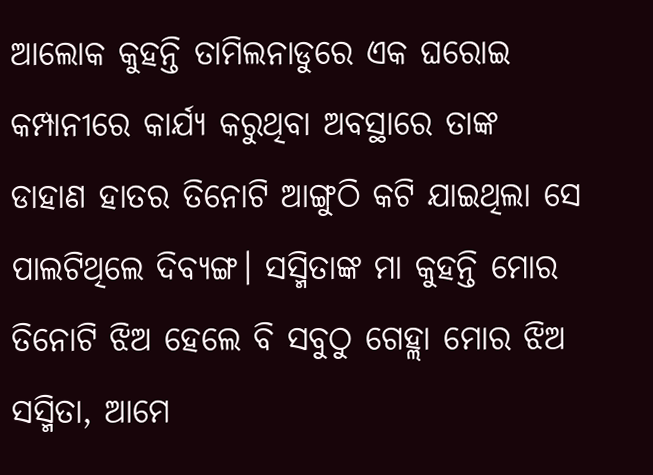ଆଲୋକ କୁହନ୍ତି ତାମିଲନାଡୁରେ ଏକ ଘରୋଇ କମ୍ପାନୀରେ କାର୍ଯ୍ୟ କରୁଥିବା ଅବସ୍ଥାରେ ତାଙ୍କ ଡାହାଣ ହାତର ତିନୋଟି ଆଙ୍ଗୁଠି କଟି ଯାଇଥିଲା ସେ ପାଲଟିଥିଲେ ଦିବ୍ୟଙ୍ଗ। ସସ୍ମିତାଙ୍କ ମା କୁହନ୍ତି ମୋର ତିନୋଟି ଝିଅ ହେଲେ ବି ସବୁଠୁ ଗେହ୍ଲା ମୋର ଝିଅ ସସ୍ମିତା, ଆମେ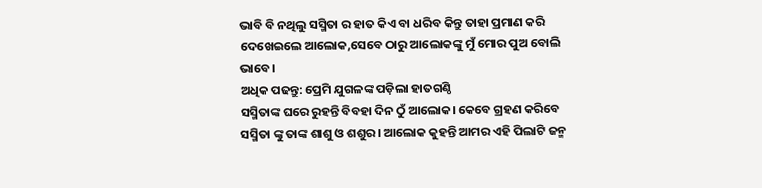ଭାବି ବି ନଥିଲୁ ସସ୍ମିତା ର ହାତ କିଏ ବା ଧରିବ କିନ୍ତୁ ତାହା ପ୍ରମାଣ କରି ଦେଖେଇଲେ ଆଲୋକ,ସେବେ ଠାରୁ ଆଲୋକଙ୍କୁ ମୁଁ ମୋର ପୁଅ ବୋଲି ଭାବେ।
ଅଧିକ ପଢନ୍ତୁ: ପ୍ରେମି ଯୁଗଳଙ୍କ ପଡ଼ିଲା ହାତଗଣ୍ଠି
ସସ୍ମିତାଙ୍କ ଘରେ ରୁହନ୍ତି ବିବହା ଦିନ ଠୁଁ ଆଲୋକ। କେବେ ଗ୍ରହଣ କରିବେ ସସ୍ମିତା ଙ୍କୁ ତାଙ୍କ ଶାଶୁ ଓ ଶଶୁର। ଆଲୋକ କୁହନ୍ତି ଆମର ଏହି ପିଲାଟି ଜନ୍ମ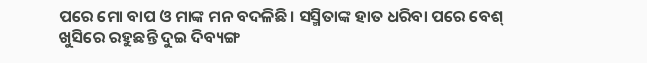ପରେ ମୋ ବାପ ଓ ମାଙ୍କ ମନ ବଦଳିଛି। ସସ୍ମିତାଙ୍କ ହାତ ଧରିବା ପରେ ବେଶ୍ ଖୁସିରେ ରହୁଛନ୍ତି ଦୁଇ ଦିବ୍ୟଙ୍ଗ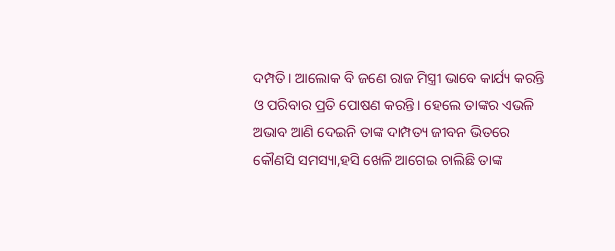ଦମ୍ପତି। ଆଲୋକ ବି ଜଣେ ରାଜ ମିସ୍ତ୍ରୀ ଭାବେ କାର୍ଯ୍ୟ କରନ୍ତି ଓ ପରିବାର ପ୍ରତି ପୋଷଣ କରନ୍ତି। ହେଲେ ତାଙ୍କର ଏଭଳି ଅଭାବ ଆଣି ଦେଇନି ତାଙ୍କ ଦାମ୍ପତ୍ୟ ଜୀବନ ଭିତରେ କୌଣସି ସମସ୍ୟା,ହସି ଖେଳି ଆଗେଇ ଚାଲିଛି ତାଙ୍କ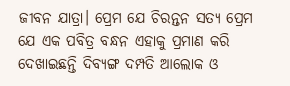ଜୀବନ ଯାତ୍ରା। ପ୍ରେମ ଯେ ଚିରନ୍ତନ ସତ୍ୟ ପ୍ରେମ ଯେ ଏକ ପବିତ୍ର ବନ୍ଧନ ଏହାକୁ ପ୍ରମାଣ କରି ଦେଖାଇଛନ୍ତି ଦିବ୍ୟଙ୍ଗ ଦମ୍ପତି ଆଲୋକ ଓ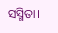ସସ୍ମିତା।